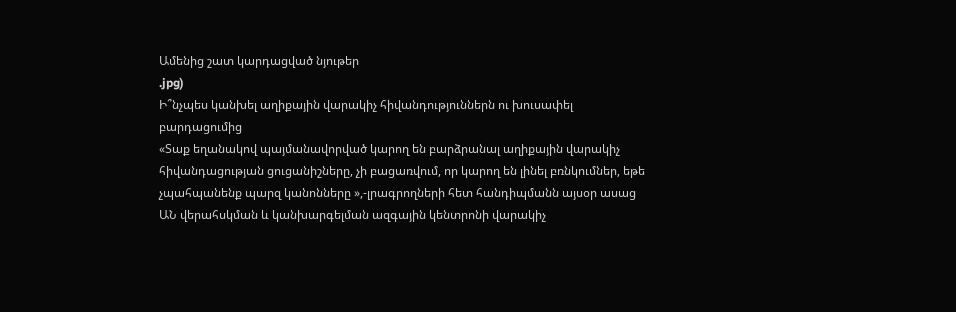Ամենից շատ կարդացված նյութեր
.jpg)
Ի՞նչպես կանխել աղիքային վարակիչ հիվանդություններն ու խուսափել բարդացումից
«Տաք եղանակով պայմանավորված կարող են բարձրանալ աղիքային վարակիչ հիվանդացության ցուցանիշները, չի բացառվում, որ կարող են լինել բռնկումներ, եթե չպահպանենք պարզ կանոնները »,-լրագրողների հետ հանդիպմանն այսօր ասաց ԱՆ վերահսկման և կանխարգելման ազգային կենտրոնի վարակիչ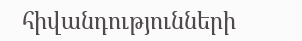հիվանդությունների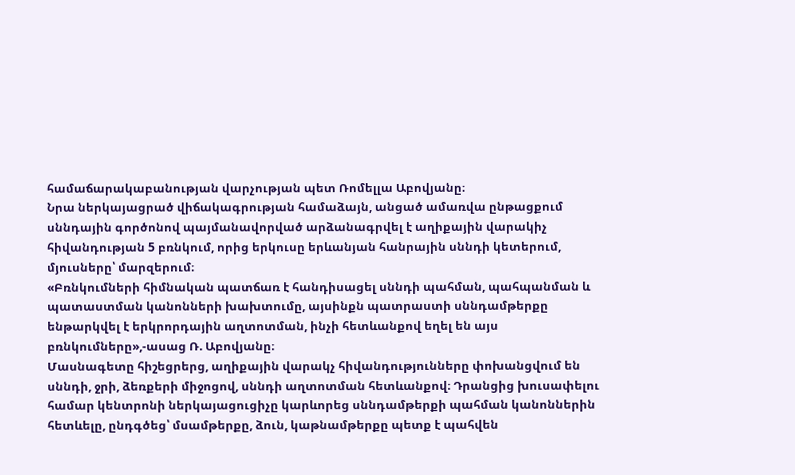համաճարակաբանության վարչության պետ Ռոմելլա Աբովյանը։
Նրա ներկայացրած վիճակագրության համաձայն, անցած ամառվա ընթացքում սննդային գործոնով պայմանավորված արձանագրվել է աղիքային վարակիչ հիվանդության 5 բռնկում, որից երկուսը երևանյան հանրային սննդի կետերում, մյուսները՝ մարզերում։
«Բռնկումների հիմնական պատճառ է հանդիսացել սննդի պահման, պահպանման և պատաստման կանոնների խախտումը, այսինքն պատրաստի սննդամթերքը ենթարկվել է երկրորդային աղտոտման, ինչի հետևանքով եղել են այս բռնկումները»,-ասաց Ռ. Աբովյանը։
Մասնագետը հիշեցրերց, աղիքային վարակչ հիվանդությունները փոխանցվում են սննդի, ջրի, ձեռքերի միջոցով, սննդի աղտոտման հետևանքով։ Դրանցից խուսափելու համար կենտրոնի ներկայացուցիչը կարևորեց սննդամթերքի պահման կանոններին հետևելը, ընդգծեց՝ մսամթերքը, ձուն, կաթնամթերքը պետք է պահվեն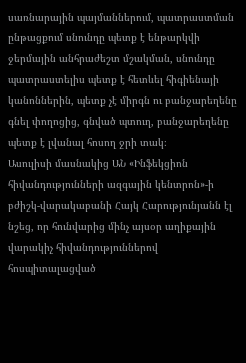սառնարային պայմաններում, պատրաստման ընթացքում սնունդը պետք է ենթարկվի ջերմային անհրաժեշտ մշակման, սնունդը պատրաստելիս պետք է հետևել հիգիենայի կանոններին, պետք չէ միրգն ու բանջարեղենը գնել փողոցից, գնված պտուղ, բանջարեղենը պետք է լվանալ հոսող ջրի տակ։
Ասուլիսի մասնակից ԱՆ «Ինֆեկցիոն հիվանդությունների ազգային կենտրոն»-ի բժիշկ-վարակաբանի Հայկ Հարությունյանն էլ նշեց, որ հունվարից մինչ այսօր աղիքային վարակիչ հիվանդություններով հոսպիտալացված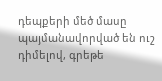դեպքերի մեծ մասը պայմանավորված են ուշ դիմելով, գրեթե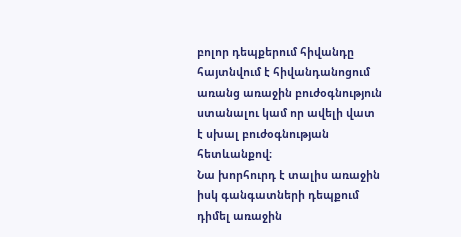բոլոր դեպքերում հիվանդը հայտնվում է հիվանդանոցում առանց առաջին բուժօգնություն ստանալու կամ որ ավելի վատ է սխալ բուժօգնության հետևանքով։
Նա խորհուրդ է տալիս առաջին իսկ գանգատների դեպքում դիմել առաջին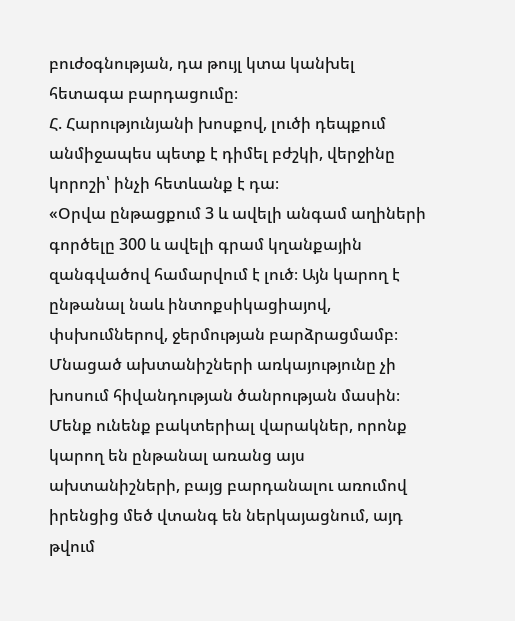բուժօգնության, դա թույլ կտա կանխել հետագա բարդացումը։
Հ. Հարությունյանի խոսքով, լուծի դեպքում անմիջապես պետք է դիմել բժշկի, վերջինը կորոշի՝ ինչի հետևանք է դա։
«Օրվա ընթացքում 3 և ավելի անգամ աղիների գործելը 300 և ավելի գրամ կղանքային զանգվածով համարվում է լուծ։ Այն կարող է ընթանալ նաև ինտոքսիկացիայով, փսխումներով, ջերմության բարձրացմամբ։ Մնացած ախտանիշների առկայությունը չի խոսում հիվանդության ծանրության մասին։ Մենք ունենք բակտերիալ վարակներ, որոնք կարող են ընթանալ առանց այս ախտանիշների, բայց բարդանալու առումով իրենցից մեծ վտանգ են ներկայացնում, այդ թվում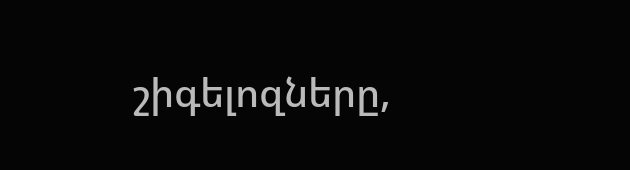շիգելոզները,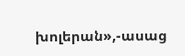խոլերան»,-ասաց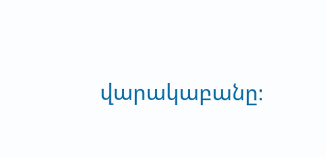վարակաբանը։